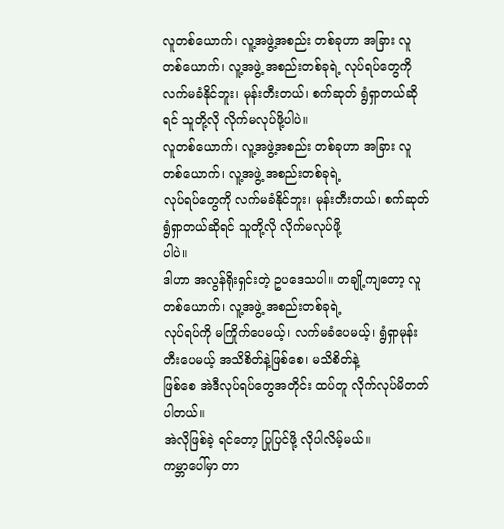လူတစ်ယောက်၊ လူ့အဖွဲ့အစည်း တစ်ခုဟာ အခြား လူတစ်ယောက်၊ လူ့အဖွဲ့ အစည်းတစ်ခုရဲ့ လုပ်ရပ်တွေကို လက်မခံနိုင်ဘူး၊ မုန်းတီးတယ်၊ စက်ဆုတ် ရွံရှာတယ်ဆိုရင် သူတို့လို လိုက်မလုပ်ဖို့ပါပဲ။
လူတစ်ယောက်၊ လူ့အဖွဲ့အစည်း တစ်ခုဟာ အခြား လူတစ်ယောက်၊ လူ့အဖွဲ့ အစည်းတစ်ခုရဲ့
လုပ်ရပ်တွေကို လက်မခံနိုင်ဘူး၊ မုန်းတီးတယ်၊ စက်ဆုတ် ရွံရှာတယ်ဆိုရင် သူတို့လို လိုက်မလုပ်ဖို့
ပါပဲ။
ဒါဟာ အလွန်ရိုးရှင်းတဲ့ ဥပဒေသပါ။ တချို့ကျတော့ လူတစ်ယောက်၊ လူ့အဖွဲ့ အစည်းတစ်ခုရဲ့
လုပ်ရပ်ကို မကြိုက်ပေမယ့်၊ လက်မခံပေမယ့်၊ ရွံရှာမုန်းတီးပေမယ့် အသိစိတ်နဲ့ဖြစ်စေ၊ မသိစိတ်နဲ့
ဖြစ်စေ အဲဒီလုပ်ရပ်တွေအတိုင်း ထပ်တူ လိုက်လုပ်မိတတ်ပါတယ်။
အဲလိုဖြစ်ခဲ့ ရင်တော့ ပြုပြင်ဖို့ လိုပါလိမ့်မယ်။
ကမ္ဘာပေါ်မှာ တာ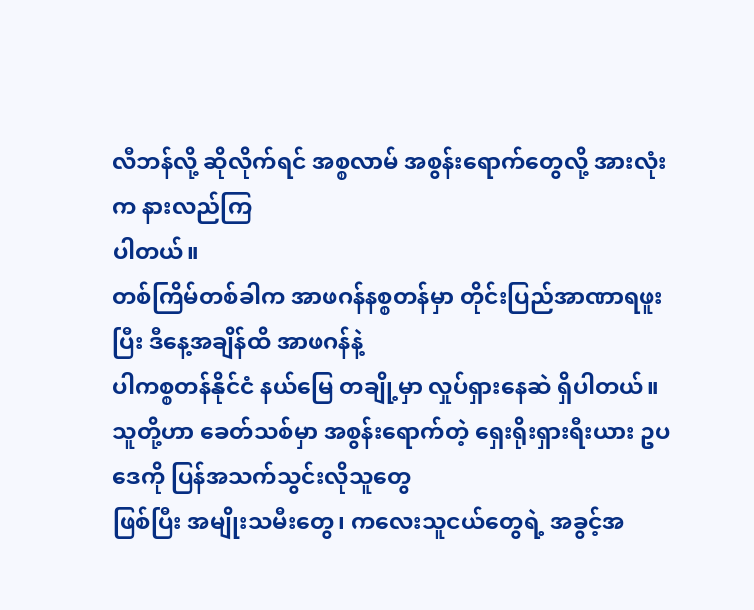လီဘန်လို့ ဆိုလိုက်ရင် အစ္စလာမ် အစွန်းရောက်တွေလို့ အားလုံးက နားလည်ကြ
ပါတယ်။
တစ်ကြိမ်တစ်ခါက အာဖဂန်နစ္စတန်မှာ တိုင်းပြည်အာဏာရဖူးပြီး ဒီနေ့အချိန်ထိ အာဖဂန်နဲ့
ပါကစ္စတန်နိုင်ငံ နယ်မြေ တချို့မှာ လှုပ်ရှားနေဆဲ ရှိပါတယ်။
သူတို့ဟာ ခေတ်သစ်မှာ အစွန်းရောက်တဲ့ ရှေးရိုးရှားရီးယား ဥပဒေကို ပြန်အသက်သွင်းလိုသူတွေ
ဖြစ်ပြီး အမျိုးသမီးတွေ၊ ကလေးသူငယ်တွေရဲ့ အခွင့်အ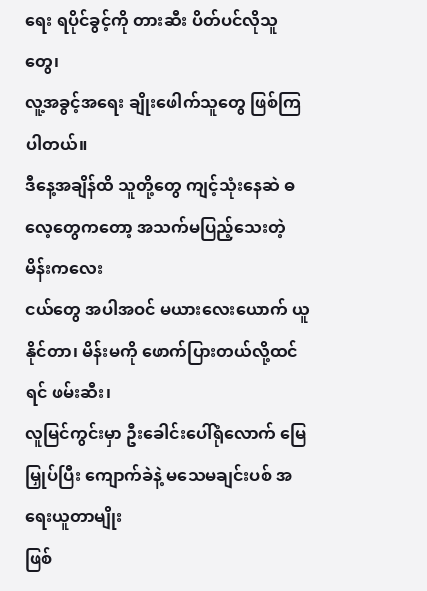ရေး ရပိုင်ခွင့်ကို တားဆီး ပိတ်ပင်လိုသူတွေ၊
လူ့အခွင့်အရေး ချိုးဖေါက်သူတွေ ဖြစ်ကြပါတယ်။
ဒီနေ့အချိန်ထိ သူတို့တွေ ကျင့်သုံးနေဆဲ ဓလေ့တွေကတော့ အသက်မပြည့်သေးတဲ့ မိန်းကလေး
ငယ်တွေ အပါအဝင် မယားလေးယောက် ယူနိုင်တာ၊ မိန်းမကို ဖောက်ပြားတယ်လို့ထင်ရင် ဖမ်းဆီး၊
လူမြင်ကွင်းမှာ ဦးခေါင်းပေါ်ရုံလောက် မြေမြှုပ်ပြီး ကျောက်ခဲနဲ့ မသေမချင်းပစ် အရေးယူတာမျိုး
ဖြစ်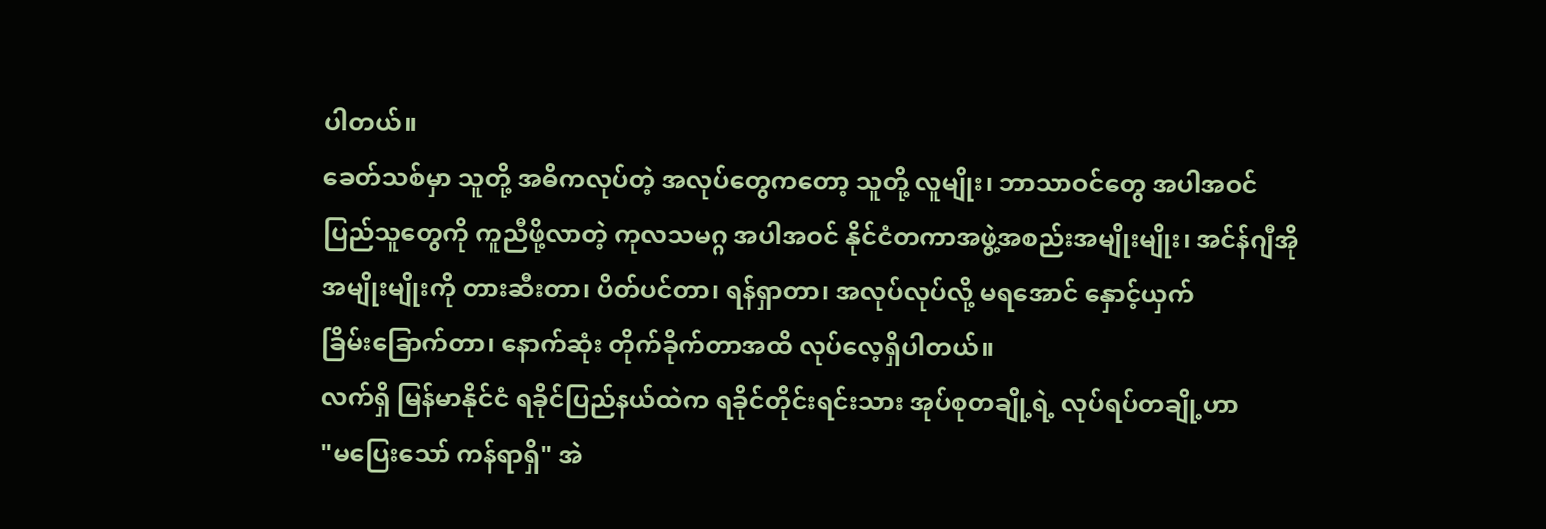ပါတယ်။
ခေတ်သစ်မှာ သူတို့ အဓိကလုပ်တဲ့ အလုပ်တွေကတော့ သူတို့ လူမျိုး၊ ဘာသာဝင်တွေ အပါအဝင်
ပြည်သူတွေကို ကူညီဖို့လာတဲ့ ကုလသမဂ္ဂ အပါအဝင် နိုင်ငံတကာအဖွဲ့အစည်းအမျိုးမျိုး၊ အင်န်ဂျီအို
အမျိုးမျိုးကို တားဆီးတာ၊ ပိတ်ပင်တာ၊ ရန်ရှာတာ၊ အလုပ်လုပ်လို့ မရအောင် နှောင့်ယှက်
ခြိမ်းခြောက်တာ၊ နောက်ဆုံး တိုက်ခိုက်တာအထိ လုပ်လေ့ရှိပါတယ်။
လက်ရှိ မြန်မာနိုင်ငံ ရခိုင်ပြည်နယ်ထဲက ရခိုင်တိုင်းရင်းသား အုပ်စုတချို့ရဲ့ လုပ်ရပ်တချို့ဟာ
"မပြေးသော် ကန်ရာရှိ" အဲ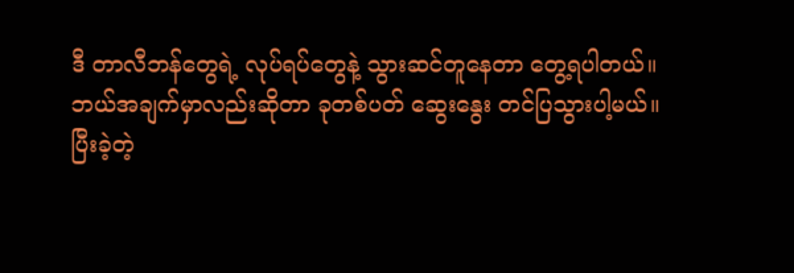ဒီ တာလီဘန်တွေရဲ့ လုပ်ရပ်တွေနဲ့ သွားဆင်တူနေတာ တွေ့ရပါတယ်။
ဘယ်အချက်မှာလည်းဆိုတာ ခုတစ်ပတ် ဆွေးနွေး တင်ပြသွားပါ့မယ်။
ပြီးခဲ့တဲ့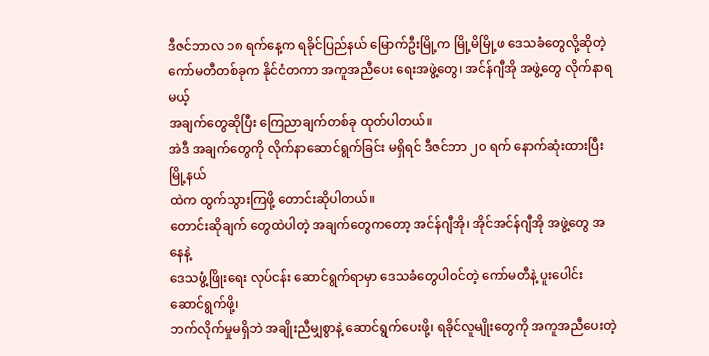ဒီဇင်ဘာလ ၁၈ ရက်နေ့က ရခိုင်ပြည်နယ် မြောက်ဦးမြို့က မြို့မိမြို့ဖ ဒေသခံတွေလို့ဆိုတဲ့
ကော်မတီတစ်ခုက နိုင်ငံတကာ အကူအညီပေး ရေးအဖွဲ့တွေ၊ အင်န်ဂျီအို အဖွဲ့တွေ လိုက်နာရမယ့်
အချက်တွေဆိုပြီး ကြေညာချက်တစ်ခု ထုတ်ပါတယ်။
အဲဒီ အချက်တွေကို လိုက်နာဆောင်ရွက်ခြင်း မရှိရင် ဒီဇင်ဘာ ၂၀ ရက် နောက်ဆုံးထားပြီး မြို့နယ်
ထဲက ထွက်သွားကြဖို့ တောင်းဆိုပါတယ်။
တောင်းဆိုချက် တွေထဲပါတဲ့ အချက်တွေကတော့ အင်န်ဂျီအို၊ အိုင်အင်န်ဂျီအို အဖွဲ့တွေ အနေနဲ့
ဒေသဖွံ့ဖြိုးရေး လုပ်ငန်း ဆောင်ရွက်ရာမှာ ဒေသခံတွေပါ၀င်တဲ့ ကော်မတီနဲ့ ပူးပေါင်း ဆောင်ရွက်ဖို့၊
ဘက်လိုက်မှုမရှိဘဲ အချိုးညီမျှစွာနဲ့ ဆောင်ရွက်ပေးဖို့၊ ရခိုင်လူမျိုးတွေကို အကူအညီပေးတဲ့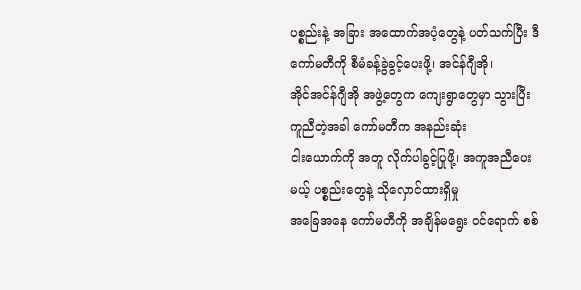ပစ္စည်းနဲ့ အခြား အထောက်အပံ့တွေနဲ့ ပတ်သက်ပြီး ဒီ ကော်မတီကို စီမံခန့်ခွဲခွင့်ပေးဖို့၊ အင်န်ဂျီအို၊
အိုင်အင်န်ဂျီအို အဖွဲ့တွေက ကျေးရွာတွေမှာ သွားပြီး ကူညီတဲ့အခါ ကော်မတီက အနည်းဆုံး
ငါးယောက်ကို အတူ လိုက်ပါခွင့်ပြုဖို့၊ အကူအညီပေးမယ့် ပစ္စည်းတွေနဲ့ သိုလှောင်ထားရှိမှု
အခြေအနေ ကော်မတီကို အချိန်မရွေး ၀င်ရောက် စစ်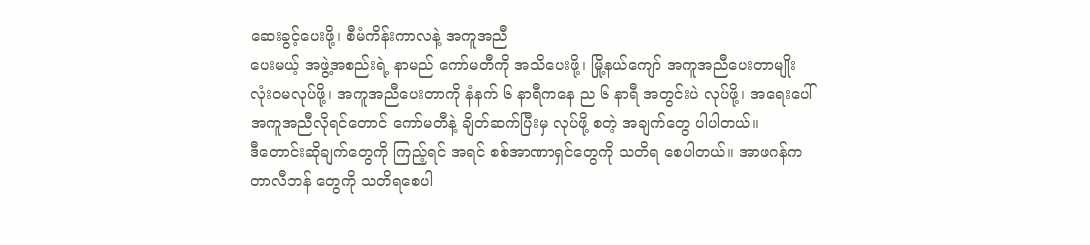ဆေးခွင့်ပေးဖို့၊ စီမံကိန်းကာလနဲ့ အကူအညီ
ပေးမယ့် အဖွဲ့အစည်းရဲ့ နာမည် ကော်မတီကို အသိပေးဖို့၊ မြို့နယ်ကျော် အကူအညီပေးတာမျိုး
လုံးဝမလုပ်ဖို့၊ အကူအညီပေးတာကို နံနက် ၆ နာရီကနေ ည ၆ နာရီ အတွင်းပဲ လုပ်ဖို့၊ အရေးပေါ်
အကူအညီလိုရင်တောင် ကော်မတီနဲ့ ချိတ်ဆက်ပြီးမှ လုပ်ဖို့ စတဲ့ အချက်တွေ ပါပါတယ်။
ဒီတောင်းဆိုချက်တွေကို ကြည့်ရင် အရင် စစ်အာဏာရှင်တွေကို သတိရ စေပါတယ်။ အာဖဂန်က
တာလီဘန် တွေကို သတိရစေပါ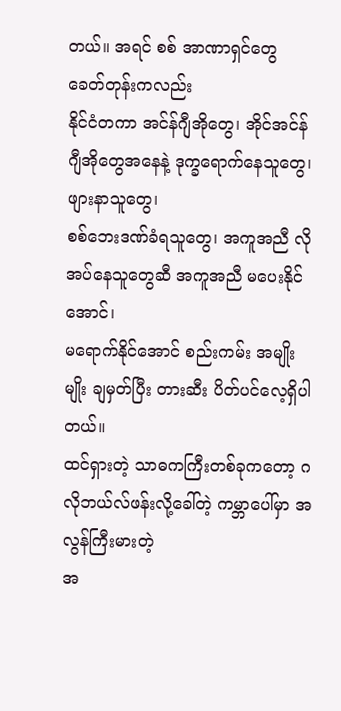တယ်။ အရင် စစ် အာဏာရှင်တွေ ခေတ်တုန်းကလည်း
နိုင်ငံတကာ အင်န်ဂျီအိုတွေ၊ အိုင်အင်န်ဂျီအိုတွေအနေနဲ့ ဒုက္ခရောက်နေသူတွေ၊ ဖျားနာသူတွေ၊
စစ်ဘေးဒဏ်ခံရသူတွေ၊ အကူအညီ လိုအပ်နေသူတွေဆီ အကူအညီ မပေးနိုင်အောင်၊
မရောက်နိုင်အောင် စည်းကမ်း အမျိုးမျိုး ချမှတ်ပြီး တားဆီး ပိတ်ပင်လေ့ရှိပါတယ်။
ထင်ရှားတဲ့ သာဓကကြီးတစ်ခုကတော့ ဂလိုဘယ်လ်ဖန်းလို့ခေါ်တဲ့ ကမ္ဘာပေါ်မှာ အလွန်ကြီးမားတဲ့
အ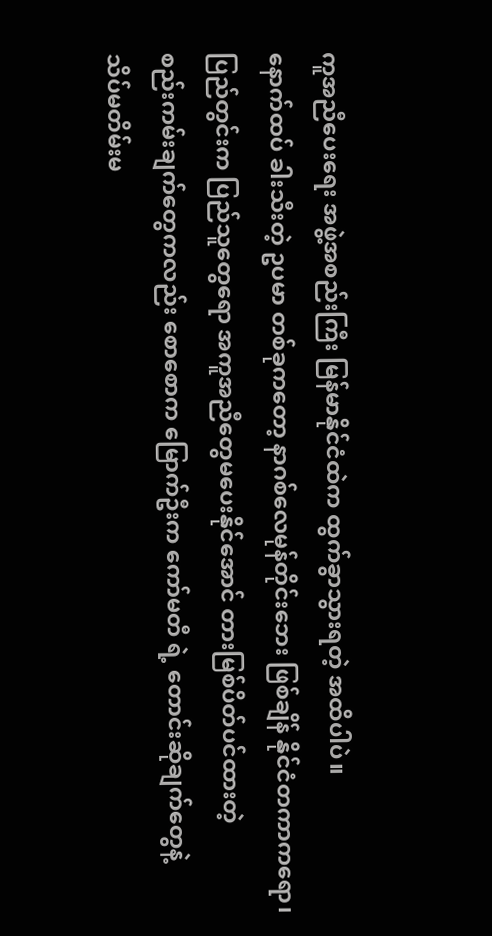ကူအညီပေးရေး အဖွဲ့အစည်းကြီး မြန်မာနိုင်ငံထဲက ထွက်ခွာသွားရတဲ့ အထိပါပဲ။
နောက်ထပ် ခါးသီးတဲ့ ဥပမာ တစ်ခုကတော့ နာဂစ်လေမုန်တိုင်းဘေး ဖြစ်ချိန် နိုင်ငံတကာကရော၊
ပြည်တွင်းက ပြည်သူတွေရော အကူအညီတွေမပေးနိုင်အောင် တားမြစ်ပိတ်ပင်ထားတဲ့
စည်းကမ်းချက်တွေကလည်း စောစောက မြောက်ဦးက ကော်မတီ ရဲ့ တောင်းဆိုချက်တွေနဲ့
သိပ်မတိမ်းမ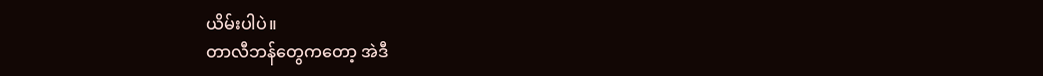ယိမ်းပါပဲ။
တာလီဘန်တွေကတော့ အဲဒီ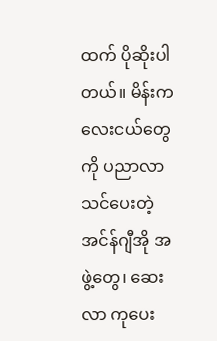ထက် ပိုဆိုးပါတယ်။ မိန်းကလေးငယ်တွေကို ပညာလာသင်ပေးတဲ့
အင်န်ဂျီအို အဖွဲ့တွေ၊ ဆေးလာ ကုပေး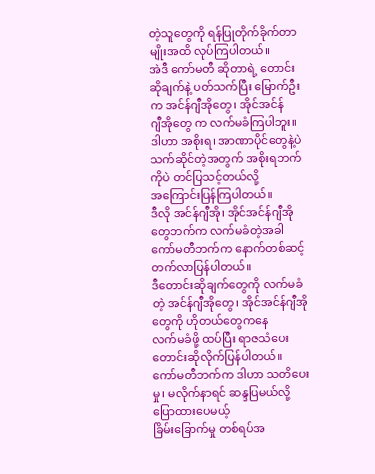တဲ့သူတွေကို ရန်ပြုတိုက်ခိုက်တာမျိုးအထိ လုပ်ကြပါတယ်။
အဲဒီ ကော်မတီ ဆိုတာရဲ့ တောင်းဆိုချက်နဲ့ ပတ်သက်ပြီး မြောက်ဦးက အင်န်ဂျီအိုတွေ၊ အိုင်အင်န်
ဂျီအိုတွေ က လက်မခံကြပါဘူး။
ဒါဟာ အစိုးရ၊ အာဏာပိုင်တွေနဲ့ပဲ သက်ဆိုင်တဲ့အတွက် အစိုးရဘက်ကိုပဲ တင်ပြသင့်တယ်လို့
အကြောင်းပြန်ကြပါတယ်။
ဒီလို အင်န်ဂျီအို၊ အိုင်အင်န်ဂျီအိုတွေဘက်က လက်မခံတဲ့အခါ ကော်မတီဘက်က နောက်တစ်ဆင့်
တက်လာပြန်ပါတယ်။
ဒီတောင်းဆိုချက်တွေကို လက်မခံတဲ့ အင်န်ဂျီအိုတွေ၊ အိုင်အင်န်ဂျီအိုတွေကို ဟိုတယ်တွေကနေ
လက်မခံဖို့ ထပ်ပြီး ရာဇသံပေး တောင်းဆိုလိုက်ပြန်ပါတယ်။
ကော်မတီဘက်က ဒါဟာ သတိပေးမှု၊ မလိုက်နာရင် ဆန္ဒပြမယ်လို့ ပြောထားပေမယ့်
ခြိမ်းခြောက်မှု တစ်ရပ်အ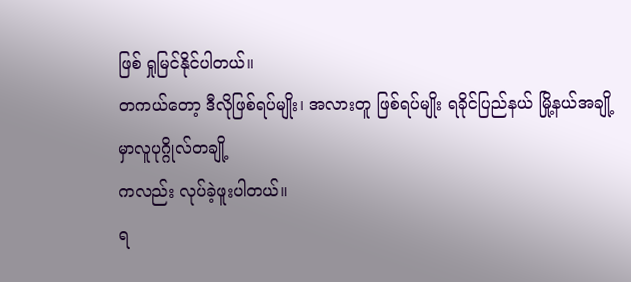ဖြစ် ရှုမြင်နိုင်ပါတယ်။
တကယ်တော့ ဒီလိုဖြစ်ရပ်မျိုး၊ အလားတူ ဖြစ်ရပ်မျိုး ရခိုင်ပြည်နယ် မြို့နယ်အချို့မှာလူပုဂ္ဂိုလ်တချို့
ကလည်း လုပ်ခဲ့ဖူးပါတယ်။
ရ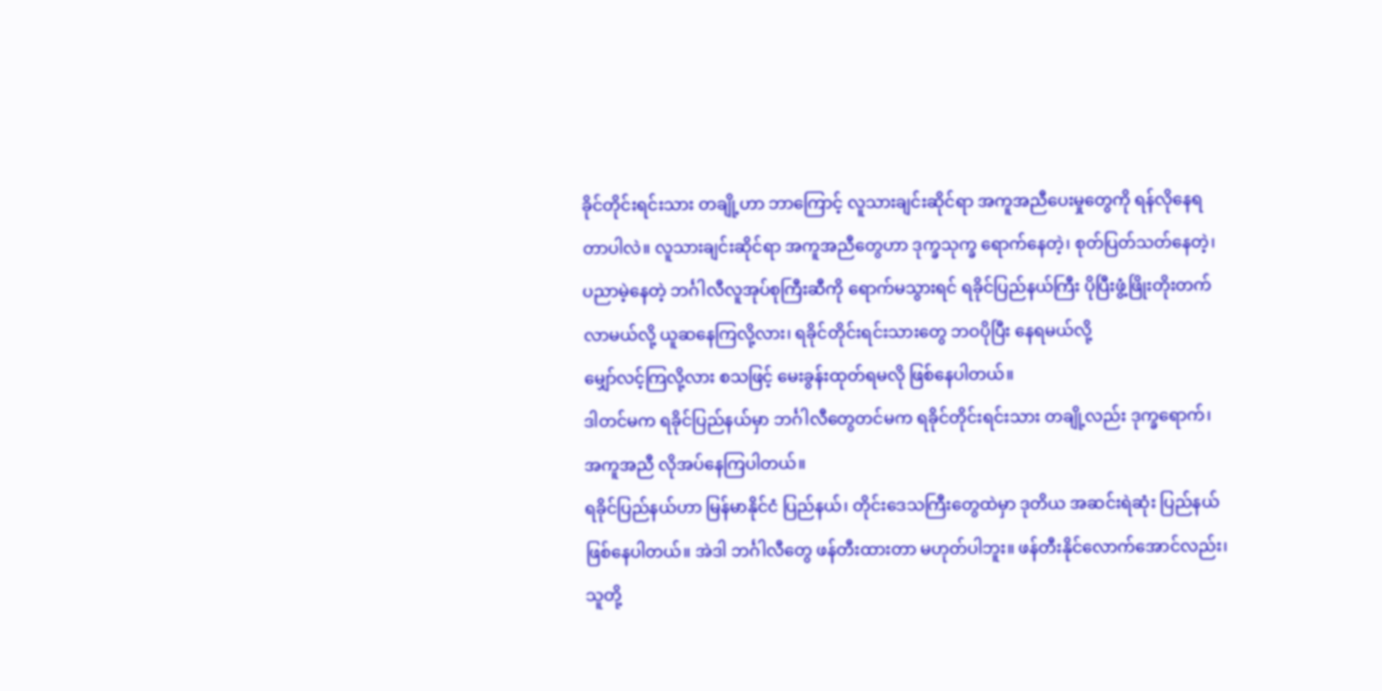ခိုင်တိုင်းရင်းသား တချို့ဟာ ဘာကြောင့် လူသားချင်းဆိုင်ရာ အကူအညီပေးမှုတွေကို ရန်လိုနေရ
တာပါလဲ။ လူသားချင်းဆိုင်ရာ အကူအညီတွေဟာ ဒုက္ခသုက္ခ ရောက်နေတဲ့၊ စုတ်ပြတ်သတ်နေတဲ့၊
ပညာမဲ့နေတဲ့ ဘင်္ဂါလီလူအုပ်စုကြီးဆီကို ရောက်မသွားရင် ရခိုင်ပြည်နယ်ကြီး ပိုပြီးဖွံ့ဖြိုးတိုးတက်
လာမယ်လို့ ယူဆနေကြလို့လား၊ ရခိုင်တိုင်းရင်းသားတွေ ဘဝပိုပြီး နေရမယ်လို့
မျှော်လင့်ကြလို့လား စသဖြင့် မေးခွန်းထုတ်ရမလို ဖြစ်နေပါတယ်။
ဒါတင်မက ရခိုင်ပြည်နယ်မှာ ဘင်္ဂါလီတွေတင်မက ရခိုင်တိုင်းရင်းသား တချို့လည်း ဒုက္ခရောက်၊
အကူအညီ လိုအပ်နေကြပါတယ်။
ရခိုင်ပြည်နယ်ဟာ မြန်မာနိုင်ငံ ပြည်နယ်၊ တိုင်းဒေသကြီးတွေထဲမှာ ဒုတိယ အဆင်းရဲဆုံး ပြည်နယ်
ဖြစ်နေပါတယ်။ အဲဒါ ဘင်္ဂါလီတွေ ဖန်တီးထားတာ မဟုတ်ပါဘူး။ ဖန်တီးနိုင်လောက်အောင်လည်း၊
သူတို့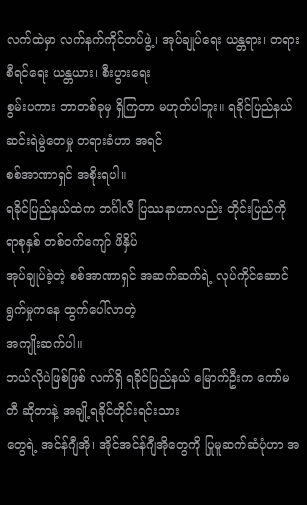လက်ထဲမှာ လက်နက်ကိုင်တပ်ဖွဲ့၊ အုပ်ချုပ်ရေး ယန္တရား၊ တရားစီရင်ရေး ယန္တယား၊ စီးပွားရေး
စွမ်းပကား ဘာတစ်ခုမှ ရှိကြတာ မဟုတ်ပါဘူး။ ရခိုင်ပြည်နယ် ဆင်းရဲမွဲတေမှု တရားခံဟာ အရင်
စစ်အာဏာရှင် အစိုးရပါ။
ရခိုင်ပြည်နယ်ထဲက ဘင်္ဂါလီ ပြဿနာဟာလည်း တိုင်းပြည်ကို ရာစုနှစ် တစ်ဝက်ကျော် ဖိနှိပ်
အုပ်ချုပ်ခဲ့တဲ့ စစ်အာဏာရှင် အဆက်ဆက်ရဲ့ လုပ်ကိုင်ဆောင်ရွက်မှုကနေ ထွက်ပေါ်လာတဲ့
အကျိုးဆက်ပါ။
ဘယ်လိုပဲဖြစ်ဖြစ် လက်ရှိ ရခိုင်ပြည်နယ် မြောက်ဦးက ကော်မတီ ဆိုတာနဲ့ အချို့ရခိုင်တိုင်းရင်းသား
တွေရဲ့ အင်န်ဂျီအို၊ အိုင်အင်န်ဂျီအိုတွေကို ပြုမူဆက်ဆံပုံဟာ အ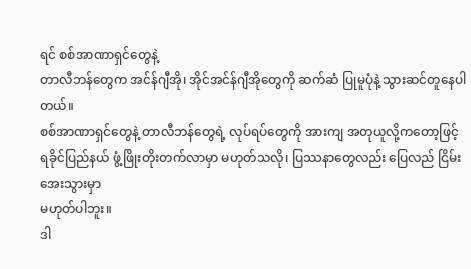ရင် စစ်အာဏာရှင်တွေနဲ့
တာလီဘန်တွေက အင်န်ဂျီအို၊ အိုင်အင်န်ဂျီအိုတွေကို ဆက်ဆံ ပြုမူပုံနဲ့ သွားဆင်တူနေပါတယ်။
စစ်အာဏာရှင်တွေနဲ့ တာလီဘန်တွေရဲ့ လုပ်ရပ်တွေကို အားကျ အတုယူလို့ကတော့ဖြင့်
ရခိုင်ပြည်နယ် ဖွံ့ဖြိုးတိုးတက်လာမှာ မဟုတ်သလို၊ ပြဿနာတွေလည်း ပြေလည် ငြိမ်းအေးသွားမှာ
မဟုတ်ပါဘူး။
ဒါ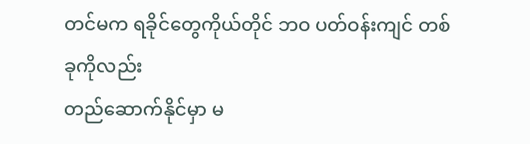တင်မက ရခိုင်တွေကိုယ်တိုင် ဘဝ ပတ်ဝန်းကျင် တစ်ခုကိုလည်း
တည်ဆောက်နိုင်မှာ မ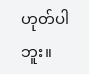ဟုတ်ပါဘူး။